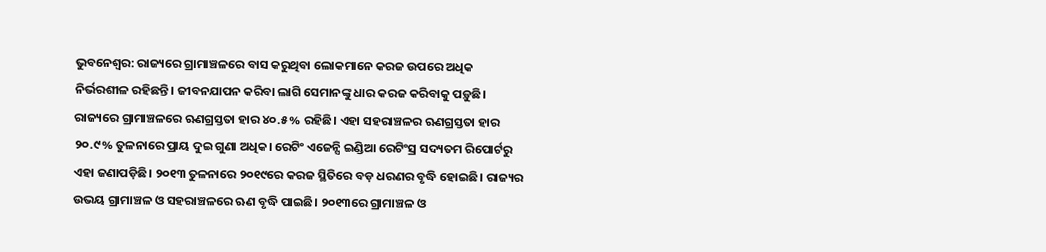ଭୁବନେଶ୍ବର: ରାଜ୍ୟରେ ଗ୍ରାମାଞ୍ଚଳରେ ବାସ କରୁଥିବା ଲୋକମାନେ କରଜ ଉପରେ ଅଧିକ ନିର୍ଭରଶୀଳ ରହିଛନ୍ତି। ଜୀବନଯାପନ କରିବା ଲାଗି ସେମାନଙ୍କୁ ଧାର କରଜ କରିବାକୁ ପଡ଼ୁଛି। ରାଜ୍ୟରେ ଗ୍ରାମାଞ୍ଚଳରେ ଋଣଗ୍ରସ୍ତତା ହାର ୪୦.୫% ରହିଛି। ଏହା ସହରାଞ୍ଚଳର ଋଣଗ୍ରସ୍ତତା ହାର ୨୦.୯% ତୁଳନାରେ ପ୍ରାୟ ଦୁଇ ଗୁଣା ଅଧିକ। ରେଟିଂ ଏଜେନ୍ସି ଇଣ୍ଡିଆ ରେଟିଂସ୍ର ସଦ୍ୟତମ ରିପୋର୍ଟରୁ ଏହା ଜଣାପଡ଼ିଛି। ୨୦୧୩ ତୁଳନାରେ ୨୦୧୯ରେ କରଜ ସ୍ଥିତିରେ ବଡ଼ ଧରଣର ବୃଦ୍ଧି ହୋଇଛି। ରାଜ୍ୟର ଉଭୟ ଗ୍ରାମାଞ୍ଚଳ ଓ ସହରାଞ୍ଚଳରେ ଋଣ ବୃଦ୍ଧି ପାଇଛି। ୨୦୧୩ରେ ଗ୍ରାମାଞ୍ଚଳ ଓ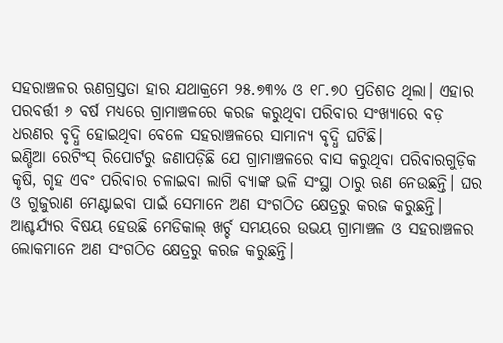ସହରାଞ୍ଚଳର ଋଣଗ୍ରସ୍ତତା ହାର ଯଥାକ୍ରମେ ୨୫.୭୩% ଓ ୧୮.୭୦ ପ୍ରତିଶତ ଥିଲା। ଏହାର ପରବର୍ତ୍ତୀ ୬ ବର୍ଷ ମଧ୍ୟରେ ଗ୍ରାମାଞ୍ଚଳରେ କରଜ କରୁଥିବା ପରିବାର ସଂଖ୍ୟାରେ ବଡ଼ ଧରଣର ବୃଦ୍ଧି ହୋଇଥିବା ବେଳେ ସହରାଞ୍ଚଳରେ ସାମାନ୍ୟ ବୃଦ୍ଧି ଘଟିଛି।
ଇଣ୍ଡିଆ ରେଟିଂସ୍ ରିପୋର୍ଟରୁ ଜଣାପଡ଼ିଛି ଯେ ଗ୍ରାମାଞ୍ଚଳରେ ବାସ କରୁଥିବା ପରିବାରଗୁଡ଼ିକ କୃଷି, ଗୃହ ଏବଂ ପରିବାର ଚଳାଇବା ଲାଗି ବ୍ୟାଙ୍କ ଭଳି ସଂସ୍ଥା ଠାରୁ ଋଣ ନେଉଛନ୍ତି। ଘର ଓ ଗୁଜୁରାଣ ମେଣ୍ଟାଇବା ପାଇଁ ସେମାନେ ଅଣ ସଂଗଠିତ କ୍ଷେତ୍ରରୁ କରଜ କରୁଛନ୍ତି। ଆଶ୍ଚର୍ଯ୍ୟର ବିଷୟ ହେଉଛି ମେଡିକାଲ୍ ଖର୍ଚ୍ଚ ସମୟରେ ଉଭୟ ଗ୍ରାମାଞ୍ଚଳ ଓ ସହରାଞ୍ଚଳର ଲୋକମାନେ ଅଣ ସଂଗଠିତ କ୍ଷେତ୍ରରୁ କରଜ କରୁଛନ୍ତି।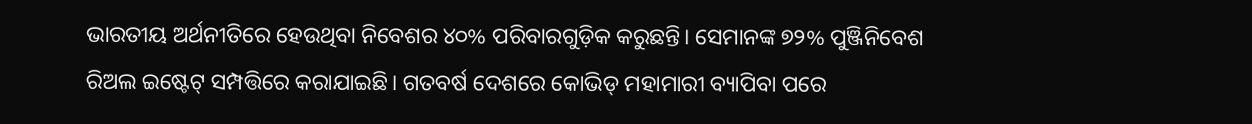ଭାରତୀୟ ଅର୍ଥନୀତିରେ ହେଉଥିବା ନିବେଶର ୪୦% ପରିବାରଗୁଡ଼ିକ କରୁଛନ୍ତି। ସେମାନଙ୍କ ୭୨% ପୁଞ୍ଜିନିବେଶ ରିଅଲ ଇଷ୍ଟେଟ୍ ସମ୍ପତ୍ତିରେ କରାଯାଇଛି। ଗତବର୍ଷ ଦେଶରେ କୋଭିଡ୍ ମହାମାରୀ ବ୍ୟାପିବା ପରେ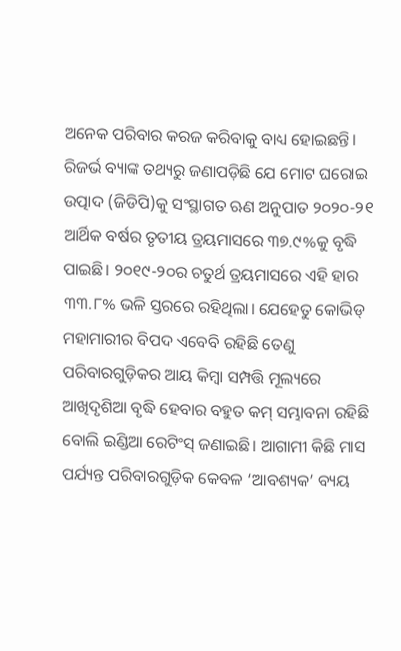ଅନେକ ପରିବାର କରଜ କରିବାକୁ ବାଧ୍ୟ ହୋଇଛନ୍ତି। ରିଜର୍ଭ ବ୍ୟାଙ୍କ ତଥ୍ୟରୁ ଜଣାପଡ଼ିଛି ଯେ ମୋଟ ଘରୋଇ ଉତ୍ପାଦ (ଜିଡିପି)କୁ ସଂସ୍ଥାଗତ ଋଣ ଅନୁପାତ ୨୦୨୦-୨୧ ଆର୍ଥିକ ବର୍ଷର ତୃତୀୟ ତ୍ରୟମାସରେ ୩୭.୯%କୁ ବୃଦ୍ଧି ପାଇଛି। ୨୦୧୯-୨୦ର ଚତୁର୍ଥ ତ୍ରୟମାସରେ ଏହି ହାର ୩୩.୮% ଭଳି ସ୍ତରରେ ରହିଥିଲା। ଯେହେତୁ କୋଭିଡ୍ ମହାମାରୀର ବିପଦ ଏବେବି ରହିଛି ତେଣୁ ପରିବାରଗୁଡ଼ିକର ଆୟ କିମ୍ବା ସମ୍ପତ୍ତି ମୂଲ୍ୟରେ ଆଖିଦୃଶିଆ ବୃଦ୍ଧି ହେବାର ବହୁତ କମ୍ ସମ୍ଭାବନା ରହିଛି ବୋଲି ଇଣ୍ଡିଆ ରେଟିଂସ୍ ଜଣାଇଛି। ଆଗାମୀ କିଛି ମାସ ପର୍ଯ୍ୟନ୍ତ ପରିବାରଗୁଡ଼ିକ କେବଳ ‘ଆବଶ୍ୟକ’ ବ୍ୟୟ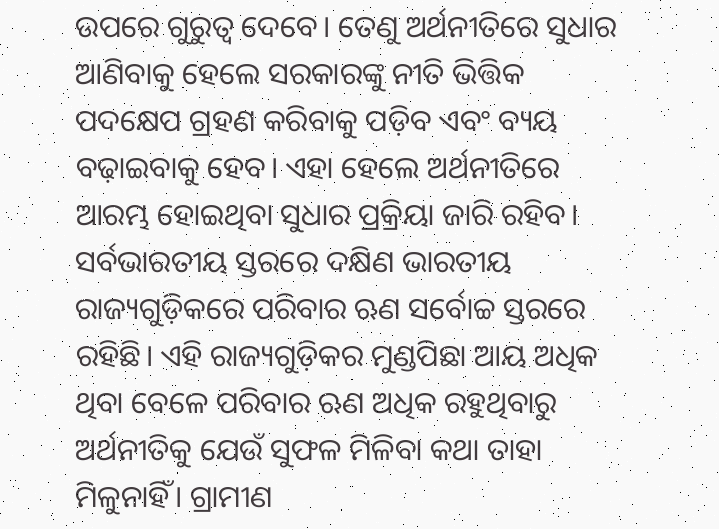ଉପରେ ଗୁରୁତ୍ବ ଦେବେ। ତେଣୁ ଅର୍ଥନୀତିରେ ସୁଧାର ଆଣିବାକୁ ହେଲେ ସରକାରଙ୍କୁ ନୀତି ଭିତ୍ତିକ ପଦକ୍ଷେପ ଗ୍ରହଣ କରିବାକୁ ପଡ଼ିବ ଏବଂ ବ୍ୟୟ ବଢ଼ାଇବାକୁ ହେବ। ଏହା ହେଲେ ଅର୍ଥନୀତିରେ ଆରମ୍ଭ ହୋଇଥିବା ସୁଧାର ପ୍ରକ୍ରିୟା ଜାରି ରହିବ।
ସର୍ବଭାରତୀୟ ସ୍ତରରେ ଦକ୍ଷିଣ ଭାରତୀୟ ରାଜ୍ୟଗୁଡ଼ିକରେ ପରିବାର ଋଣ ସର୍ବୋଚ୍ଚ ସ୍ତରରେ ରହିଛି। ଏହି ରାଜ୍ୟଗୁଡ଼ିକର ମୁଣ୍ଡପିଛା ଆୟ ଅଧିକ ଥିବା ବେଳେ ପରିବାର ଋଣ ଅଧିକ ରହୁଥିବାରୁ ଅର୍ଥନୀତିକୁ ଯେଉଁ ସୁଫଳ ମିଳିବା କଥା ତାହା ମିଳୁନାହିଁ। ଗ୍ରାମୀଣ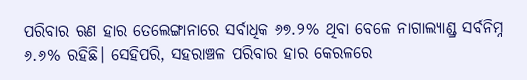ପରିବାର ଋଣ ହାର ତେଲେଙ୍ଗାନାରେ ସର୍ବାଧିକ ୬୭.୨% ଥିବା ବେଳେ ନାଗାଲ୍ୟାଣ୍ଡ୍ର ସର୍ବନିମ୍ନ ୬.୬% ରହିଛି। ସେହିପରି, ସହରାଞ୍ଚଳ ପରିବାର ହାର କେରଳରେ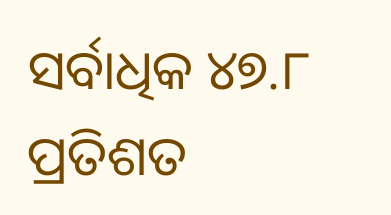ସର୍ବାଧିକ ୪୭.୮ ପ୍ରତିଶତ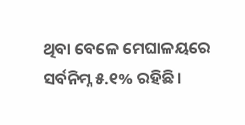ଥିବା ବେଳେ ମେଘାଳୟରେ ସର୍ବନିମ୍ନ ୫.୧% ରହିଛି।